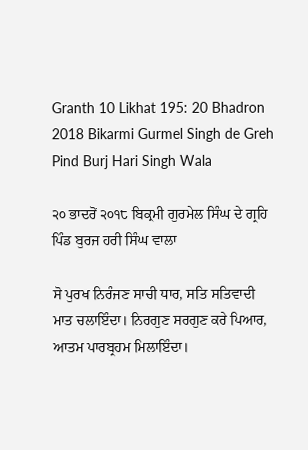Granth 10 Likhat 195: 20 Bhadron 2018 Bikarmi Gurmel Singh de Greh Pind Burj Hari Singh Wala

੨੦ ਭਾਦਰੋਂ ੨੦੧੮ ਬਿਕ੍ਰਮੀ ਗੁਰਮੇਲ ਸਿੰਘ ਦੇ ਗ੍ਰਹਿ ਪਿੰਡ ਬੁਰਜ ਹਰੀ ਸਿੰਘ ਵਾਲਾ

ਸੋ ਪੁਰਖ ਨਿਰੰਜਣ ਸਾਚੀ ਧਾਰ, ਸਤਿ ਸਤਿਵਾਦੀ ਮਾਤ ਚਲਾਇੰਦਾ। ਨਿਰਗੁਣ ਸਰਗੁਣ ਕਰੇ ਪਿਆਰ, ਆਤਮ ਪਾਰਬ੍ਰਹਮ ਮਿਲਾਇੰਦਾ।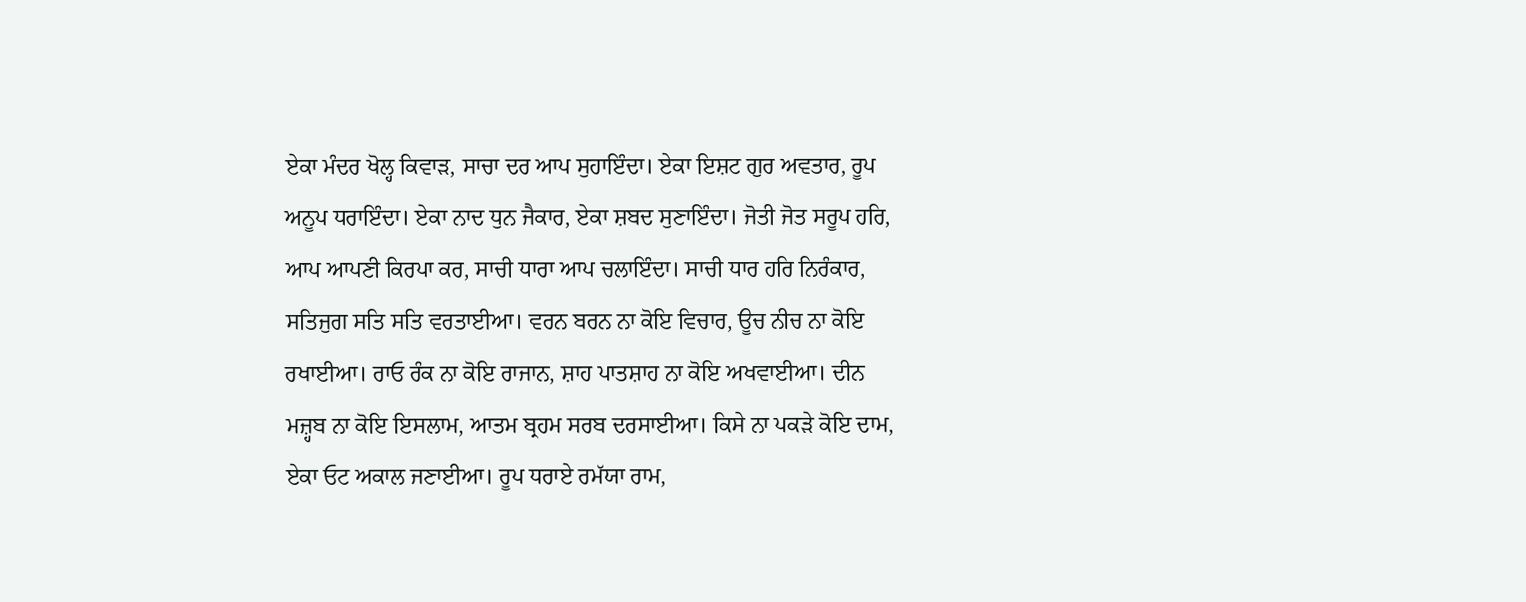ਏਕਾ ਮੰਦਰ ਖੋਲ੍ਹ ਕਿਵਾੜ, ਸਾਚਾ ਦਰ ਆਪ ਸੁਹਾਇੰਦਾ। ਏਕਾ ਇਸ਼ਟ ਗੁਰ ਅਵਤਾਰ, ਰੂਪ ਅਨੂਪ ਧਰਾਇੰਦਾ। ਏਕਾ ਨਾਦ ਧੁਨ ਜੈਕਾਰ, ਏਕਾ ਸ਼ਬਦ ਸੁਣਾਇੰਦਾ। ਜੋਤੀ ਜੋਤ ਸਰੂਪ ਹਰਿ, ਆਪ ਆਪਣੀ ਕਿਰਪਾ ਕਰ, ਸਾਚੀ ਧਾਰਾ ਆਪ ਚਲਾਇੰਦਾ। ਸਾਚੀ ਧਾਰ ਹਰਿ ਨਿਰੰਕਾਰ, ਸਤਿਜੁਗ ਸਤਿ ਸਤਿ ਵਰਤਾਈਆ। ਵਰਨ ਬਰਨ ਨਾ ਕੋਇ ਵਿਚਾਰ, ਊਚ ਨੀਚ ਨਾ ਕੋਇ ਰਖਾਈਆ। ਰਾਓ ਰੰਕ ਨਾ ਕੋਇ ਰਾਜਾਨ, ਸ਼ਾਹ ਪਾਤਸ਼ਾਹ ਨਾ ਕੋਇ ਅਖਵਾਈਆ। ਦੀਨ ਮਜ਼੍ਹਬ ਨਾ ਕੋਇ ਇਸਲਾਮ, ਆਤਮ ਬ੍ਰਹਮ ਸਰਬ ਦਰਸਾਈਆ। ਕਿਸੇ ਨਾ ਪਕੜੇ ਕੋਇ ਦਾਮ, ਏਕਾ ਓਟ ਅਕਾਲ ਜਣਾਈਆ। ਰੂਪ ਧਰਾਏ ਰਮੱਯਾ ਰਾਮ,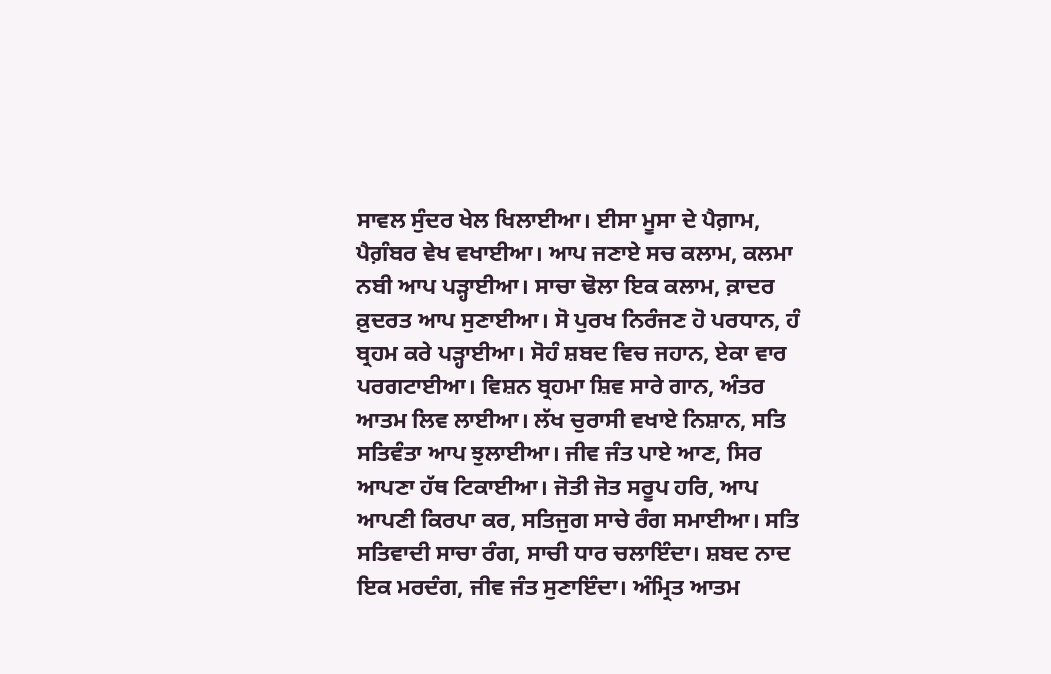ਸਾਵਲ ਸੁੰਦਰ ਖੇਲ ਖਿਲਾਈਆ। ਈਸਾ ਮੂਸਾ ਦੇ ਪੈਗ਼ਾਮ, ਪੈਗ਼ੰਬਰ ਵੇਖ ਵਖਾਈਆ। ਆਪ ਜਣਾਏ ਸਚ ਕਲਾਮ, ਕਲਮਾ ਨਬੀ ਆਪ ਪੜ੍ਹਾਈਆ। ਸਾਚਾ ਢੋਲਾ ਇਕ ਕਲਾਮ, ਕ਼ਾਦਰ ਕ਼ੁਦਰਤ ਆਪ ਸੁਣਾਈਆ। ਸੋ ਪੁਰਖ ਨਿਰੰਜਣ ਹੋ ਪਰਧਾਨ, ਹੰ ਬ੍ਰਹਮ ਕਰੇ ਪੜ੍ਹਾਈਆ। ਸੋਹੰ ਸ਼ਬਦ ਵਿਚ ਜਹਾਨ, ਏਕਾ ਵਾਰ ਪਰਗਟਾਈਆ। ਵਿਸ਼ਨ ਬ੍ਰਹਮਾ ਸ਼ਿਵ ਸਾਰੇ ਗਾਨ, ਅੰਤਰ ਆਤਮ ਲਿਵ ਲਾਈਆ। ਲੱਖ ਚੁਰਾਸੀ ਵਖਾਏ ਨਿਸ਼ਾਨ, ਸਤਿ ਸਤਿਵੰਤਾ ਆਪ ਝੁਲਾਈਆ। ਜੀਵ ਜੰਤ ਪਾਏ ਆਣ, ਸਿਰ ਆਪਣਾ ਹੱਥ ਟਿਕਾਈਆ। ਜੋਤੀ ਜੋਤ ਸਰੂਪ ਹਰਿ, ਆਪ ਆਪਣੀ ਕਿਰਪਾ ਕਰ, ਸਤਿਜੁਗ ਸਾਚੇ ਰੰਗ ਸਮਾਈਆ। ਸਤਿ ਸਤਿਵਾਦੀ ਸਾਚਾ ਰੰਗ, ਸਾਚੀ ਧਾਰ ਚਲਾਇੰਦਾ। ਸ਼ਬਦ ਨਾਦ ਇਕ ਮਰਦੰਗ, ਜੀਵ ਜੰਤ ਸੁਣਾਇੰਦਾ। ਅੰਮ੍ਰਿਤ ਆਤਮ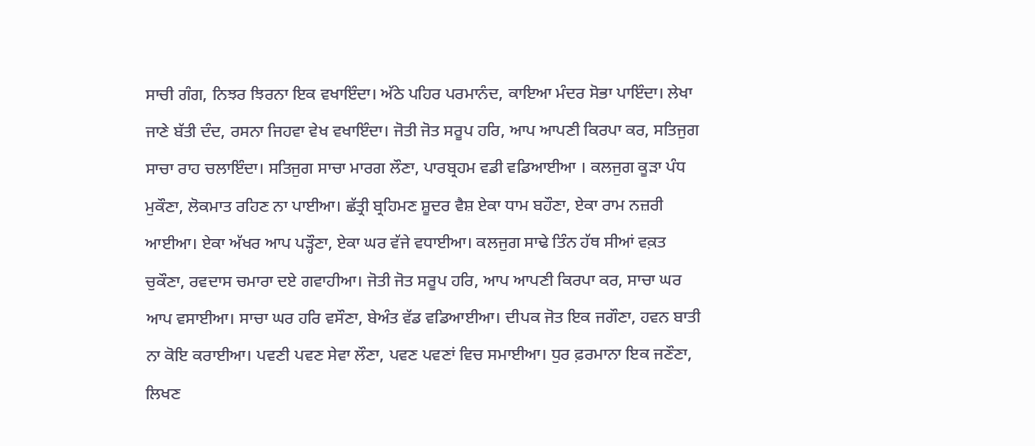ਸਾਚੀ ਗੰਗ, ਨਿਝਰ ਝਿਰਨਾ ਇਕ ਵਖਾਇੰਦਾ। ਅੱਠੇ ਪਹਿਰ ਪਰਮਾਨੰਦ, ਕਾਇਆ ਮੰਦਰ ਸੋਭਾ ਪਾਇੰਦਾ। ਲੇਖਾ ਜਾਣੇ ਬੱਤੀ ਦੰਦ, ਰਸਨਾ ਜਿਹਵਾ ਵੇਖ ਵਖਾਇੰਦਾ। ਜੋਤੀ ਜੋਤ ਸਰੂਪ ਹਰਿ, ਆਪ ਆਪਣੀ ਕਿਰਪਾ ਕਰ, ਸਤਿਜੁਗ ਸਾਚਾ ਰਾਹ ਚਲਾਇੰਦਾ। ਸਤਿਜੁਗ ਸਾਚਾ ਮਾਰਗ ਲੌਣਾ, ਪਾਰਬ੍ਰਹਮ ਵਡੀ ਵਡਿਆਈਆ । ਕਲਜੁਗ ਕੂੜਾ ਪੰਧ ਮੁਕੌਣਾ, ਲੋਕਮਾਤ ਰਹਿਣ ਨਾ ਪਾਈਆ। ਛੱਤ੍ਰੀ ਬ੍ਰਹਿਮਣ ਸ਼ੂਦਰ ਵੈਸ਼ ਏਕਾ ਧਾਮ ਬਹੌਣਾ, ਏਕਾ ਰਾਮ ਨਜ਼ਰੀ ਆਈਆ। ਏਕਾ ਅੱਖਰ ਆਪ ਪੜ੍ਹੌਣਾ, ਏਕਾ ਘਰ ਵੱਜੇ ਵਧਾਈਆ। ਕਲਜੁਗ ਸਾਢੇ ਤਿੰਨ ਹੱਥ ਸੀਆਂ ਵਕ਼ਤ ਚੁਕੌਣਾ, ਰਵਦਾਸ ਚਮਾਰਾ ਦਏ ਗਵਾਹੀਆ। ਜੋਤੀ ਜੋਤ ਸਰੂਪ ਹਰਿ, ਆਪ ਆਪਣੀ ਕਿਰਪਾ ਕਰ, ਸਾਚਾ ਘਰ ਆਪ ਵਸਾਈਆ। ਸਾਚਾ ਘਰ ਹਰਿ ਵਸੌਣਾ, ਬੇਅੰਤ ਵੱਡ ਵਡਿਆਈਆ। ਦੀਪਕ ਜੋਤ ਇਕ ਜਗੌਣਾ, ਹਵਨ ਬਾਤੀ ਨਾ ਕੋਇ ਕਰਾਈਆ। ਪਵਣੀ ਪਵਣ ਸੇਵਾ ਲੌਣਾ, ਪਵਣ ਪਵਣਾਂ ਵਿਚ ਸਮਾਈਆ। ਧੁਰ ਫ਼ਰਮਾਨਾ ਇਕ ਜਣੌਣਾ, ਲਿਖਣ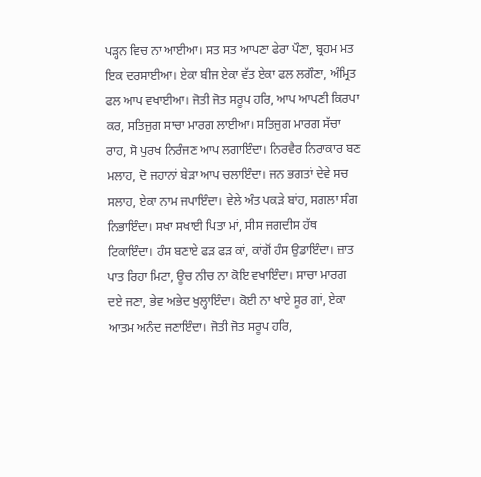ਪੜ੍ਹਨ ਵਿਚ ਨਾ ਆਈਆ। ਸਤ ਸਤ ਆਪਣਾ ਫੇਰਾ ਪੌਣਾ, ਬ੍ਰਹਮ ਮਤ ਇਕ ਦਰਸਾਈਆ। ਏਕਾ ਬੀਜ ਏਕਾ ਵੱਤ ਏਕਾ ਫਲ ਲਗੌਣਾ, ਅੰਮ੍ਰਿਤ ਫਲ ਆਪ ਵਖਾਈਆ। ਜੋਤੀ ਜੋਤ ਸਰੂਪ ਹਰਿ, ਆਪ ਆਪਣੀ ਕਿਰਪਾ ਕਰ, ਸਤਿਜੁਗ ਸਾਚਾ ਮਾਰਗ ਲਾਈਆ। ਸਤਿਜੁਗ ਮਾਰਗ ਸੱਚਾ ਰਾਹ, ਸੋ ਪੁਰਖ ਨਿਰੰਜਣ ਆਪ ਲਗਾਇੰਦਾ। ਨਿਰਵੈਰ ਨਿਰਾਕਾਰ ਬਣ ਮਲਾਹ, ਦੋ ਜਹਾਨਾਂ ਬੇੜਾ ਆਪ ਚਲਾਇੰਦਾ। ਜਨ ਭਗਤਾਂ ਦੇਵੇ ਸਚ ਸਲਾਹ, ਏਕਾ ਨਾਮ ਜਪਾਇੰਦਾ। ਵੇਲੇ ਅੰਤ ਪਕੜੇ ਬਾਂਹ, ਸਗਲਾ ਸੰਗ ਨਿਭਾਇੰਦਾ। ਸਖਾ ਸਖਾਈ ਪਿਤਾ ਮਾਂ, ਸੀਸ ਜਗਦੀਸ ਹੱਥ ਟਿਕਾਇੰਦਾ। ਹੰਸ ਬਣਾਏ ਫੜ ਫੜ ਕਾਂ, ਕਾਂਗੋਂ ਹੰਸ ਉਡਾਇੰਦਾ। ਜ਼ਾਤ ਪਾਤ ਰਿਹਾ ਮਿਟਾ, ਊਚ ਨੀਚ ਨਾ ਕੋਇ ਵਖਾਇੰਦਾ। ਸਾਚਾ ਮਾਰਗ ਦਏ ਜਣਾ, ਭੇਵ ਅਭੇਦ ਖੁਲ੍ਹਾਇੰਦਾ। ਕੋਈ ਨਾ ਖਾਏ ਸੂਰ ਗਾਂ, ਏਕਾ ਆਤਮ ਅਨੰਦ ਜਣਾਇੰਦਾ। ਜੋਤੀ ਜੋਤ ਸਰੂਪ ਹਰਿ,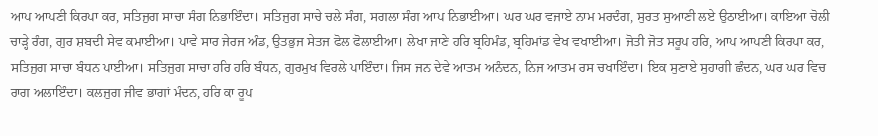ਆਪ ਆਪਣੀ ਕਿਰਪਾ ਕਰ, ਸਤਿਜੁਗ ਸਾਚਾ ਸੰਗ ਨਿਭਾਇੰਦਾ। ਸਤਿਜੁਗ ਸਾਚੇ ਚਲੇ ਸੰਗ, ਸਗਲਾ ਸੰਗ ਆਪ ਨਿਭਾਈਆ। ਘਰ ਘਰ ਵਜਾਏ ਨਾਮ ਮਰਦੰਗ, ਸੁਰਤ ਸੁਆਣੀ ਲਏ ਉਠਾਈਆ। ਕਾਇਆ ਚੋਲੀ ਚਾੜ੍ਹੇ ਰੰਗ, ਗੁਰ ਸ਼ਬਦੀ ਸੇਵ ਕਮਾਈਆ। ਪਾਵੇ ਸਾਰ ਜੇਰਜ ਅੰਡ, ਉਤਭੁਜ ਸੇਤਜ ਫੋਲ ਫੋਲਾਈਆ। ਲੇਖਾ ਜਾਣੇ ਹਰਿ ਬ੍ਰਹਿਮੰਡ, ਬ੍ਰਹਿਮਾਂਡ ਵੇਖ ਵਖਾਈਆ। ਜੋਤੀ ਜੋਤ ਸਰੂਪ ਹਰਿ, ਆਪ ਆਪਣੀ ਕਿਰਪਾ ਕਰ, ਸਤਿਜੁਗ ਸਾਚਾ ਬੰਧਨ ਪਾਈਆ। ਸਤਿਜੁਗ ਸਾਚਾ ਹਰਿ ਹਰਿ ਬੰਧਨ, ਗੁਰਮੁਖ ਵਿਰਲੇ ਪਾਇੰਦਾ। ਜਿਸ ਜਨ ਦੇਵੇ ਆਤਮ ਅਨੰਦਨ, ਨਿਜ ਆਤਮ ਰਸ ਚਖਾਇੰਦਾ। ਇਕ ਸੁਣਾਏ ਸੁਹਾਗੀ ਛੰਦਨ, ਘਰ ਘਰ ਵਿਚ ਰਾਗ ਅਲਾਇੰਦਾ। ਕਲਜੁਗ ਜੀਵ ਭਾਗਾਂ ਮੰਦਨ, ਹਰਿ ਕਾ ਰੂਪ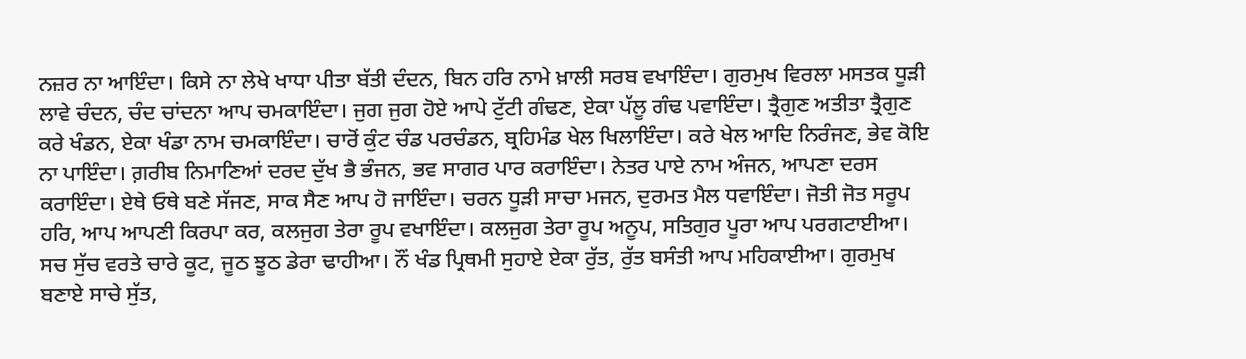ਨਜ਼ਰ ਨਾ ਆਇੰਦਾ। ਕਿਸੇ ਨਾ ਲੇਖੇ ਖਾਧਾ ਪੀਤਾ ਬੱਤੀ ਦੰਦਨ, ਬਿਨ ਹਰਿ ਨਾਮੇ ਖ਼ਾਲੀ ਸਰਬ ਵਖਾਇੰਦਾ। ਗੁਰਮੁਖ ਵਿਰਲਾ ਮਸਤਕ ਧੂੜੀ ਲਾਵੇ ਚੰਦਨ, ਚੰਦ ਚਾਂਦਨਾ ਆਪ ਚਮਕਾਇੰਦਾ। ਜੁਗ ਜੁਗ ਹੋਏ ਆਪੇ ਟੁੱਟੀ ਗੰਢਣ, ਏਕਾ ਪੱਲੂ ਗੰਢ ਪਵਾਇੰਦਾ। ਤ੍ਰੈਗੁਣ ਅਤੀਤਾ ਤ੍ਰੈਗੁਣ ਕਰੇ ਖੰਡਨ, ਏਕਾ ਖੰਡਾ ਨਾਮ ਚਮਕਾਇੰਦਾ। ਚਾਰੋਂ ਕੁੰਟ ਚੰਡ ਪਰਚੰਡਨ, ਬ੍ਰਹਿਮੰਡ ਖੇਲ ਖਿਲਾਇੰਦਾ। ਕਰੇ ਖੇਲ ਆਦਿ ਨਿਰੰਜਣ, ਭੇਵ ਕੋਇ ਨਾ ਪਾਇੰਦਾ। ਗ਼ਰੀਬ ਨਿਮਾਣਿਆਂ ਦਰਦ ਦੁੱਖ ਭੈ ਭੰਜਨ, ਭਵ ਸਾਗਰ ਪਾਰ ਕਰਾਇੰਦਾ। ਨੇਤਰ ਪਾਏ ਨਾਮ ਅੰਜਨ, ਆਪਣਾ ਦਰਸ ਕਰਾਇੰਦਾ। ਏਥੇ ਓਥੇ ਬਣੇ ਸੱਜਣ, ਸਾਕ ਸੈਣ ਆਪ ਹੋ ਜਾਇੰਦਾ। ਚਰਨ ਧੂੜੀ ਸਾਚਾ ਮਜਨ, ਦੁਰਮਤ ਮੈਲ ਧਵਾਇੰਦਾ। ਜੋਤੀ ਜੋਤ ਸਰੂਪ ਹਰਿ, ਆਪ ਆਪਣੀ ਕਿਰਪਾ ਕਰ, ਕਲਜੁਗ ਤੇਰਾ ਰੂਪ ਵਖਾਇੰਦਾ। ਕਲਜੁਗ ਤੇਰਾ ਰੂਪ ਅਨੂਪ, ਸਤਿਗੁਰ ਪੂਰਾ ਆਪ ਪਰਗਟਾਈਆ। ਸਚ ਸੁੱਚ ਵਰਤੇ ਚਾਰੇ ਕੂਟ, ਜੂਠ ਝੂਠ ਡੇਰਾ ਢਾਹੀਆ। ਨੌਂ ਖੰਡ ਪ੍ਰਿਥਮੀ ਸੁਹਾਏ ਏਕਾ ਰੁੱਤ, ਰੁੱਤ ਬਸੰਤੀ ਆਪ ਮਹਿਕਾਈਆ। ਗੁਰਮੁਖ ਬਣਾਏ ਸਾਚੇ ਸੁੱਤ,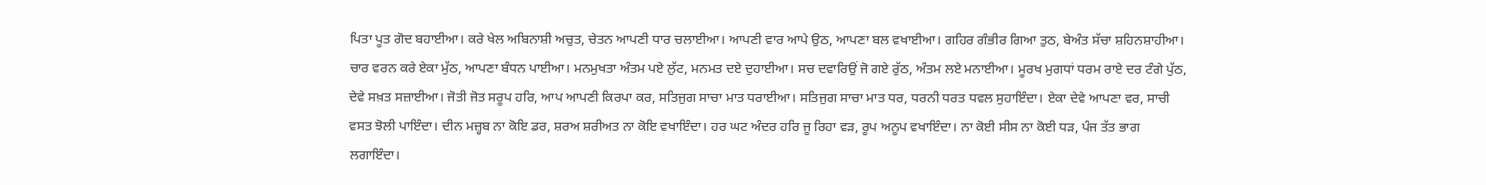ਪਿਤਾ ਪੂਤ ਗੋਦ ਬਹਾਈਆ। ਕਰੇ ਖੇਲ ਅਬਿਨਾਸ਼ੀ ਅਚੁਤ, ਚੇਤਨ ਆਪਣੀ ਧਾਰ ਚਲਾਈਆ। ਆਪਣੀ ਵਾਰ ਆਪੇ ਉਠ, ਆਪਣਾ ਬਲ ਵਖਾਈਆ। ਗਹਿਰ ਗੰਭੀਰ ਗਿਆ ਤੁਠ, ਬੇਅੰਤ ਸੱਚਾ ਸ਼ਹਿਨਸ਼ਾਹੀਆ। ਚਾਰ ਵਰਨ ਕਰੇ ਏਕਾ ਮੁੱਠ, ਆਪਣਾ ਬੰਧਨ ਪਾਈਆ। ਮਨਮੁਖਤਾ ਅੰਤਮ ਪਏ ਲੁੱਟ, ਮਨਮਤ ਦਏ ਦੁਹਾਈਆ। ਸਚ ਦਵਾਰਿਉਂ ਜੋ ਗਏ ਰੁੱਠ, ਅੰਤਮ ਲਏ ਮਨਾਈਆ। ਮੂਰਖ ਮੁਗਧਾਂ ਧਰਮ ਰਾਏ ਦਰ ਟੰਗੇ ਪੁੱਠ, ਦੇਵੇ ਸਖ਼ਤ ਸਜ਼ਾਈਆ। ਜੋਤੀ ਜੋਤ ਸਰੂਪ ਹਰਿ, ਆਪ ਆਪਣੀ ਕਿਰਪਾ ਕਰ, ਸਤਿਜੁਗ ਸਾਚਾ ਮਾਤ ਧਰਾਈਆ। ਸਤਿਜੁਗ ਸਾਚਾ ਮਾਤ ਧਰ, ਧਰਨੀ ਧਰਤ ਧਵਲ ਸੁਹਾਇੰਦਾ। ਏਕਾ ਦੇਵੇ ਆਪਣਾ ਵਰ, ਸਾਚੀ ਵਸਤ ਝੋਲੀ ਪਾਇੰਦਾ। ਦੀਨ ਮਜ਼੍ਹਬ ਨਾ ਕੋਇ ਡਰ, ਸ਼ਰਅ ਸ਼ਰੀਅਤ ਨਾ ਕੋਇ ਵਖਾਇੰਦਾ। ਹਰ ਘਟ ਅੰਦਰ ਹਰਿ ਜੂ ਰਿਹਾ ਵੜ, ਰੂਪ ਅਨੂਪ ਵਖਾਇੰਦਾ। ਨਾ ਕੋਈ ਸੀਸ ਨਾ ਕੋਈ ਧੜ, ਪੰਜ ਤੱਤ ਭਾਗ ਲਗਾਇੰਦਾ।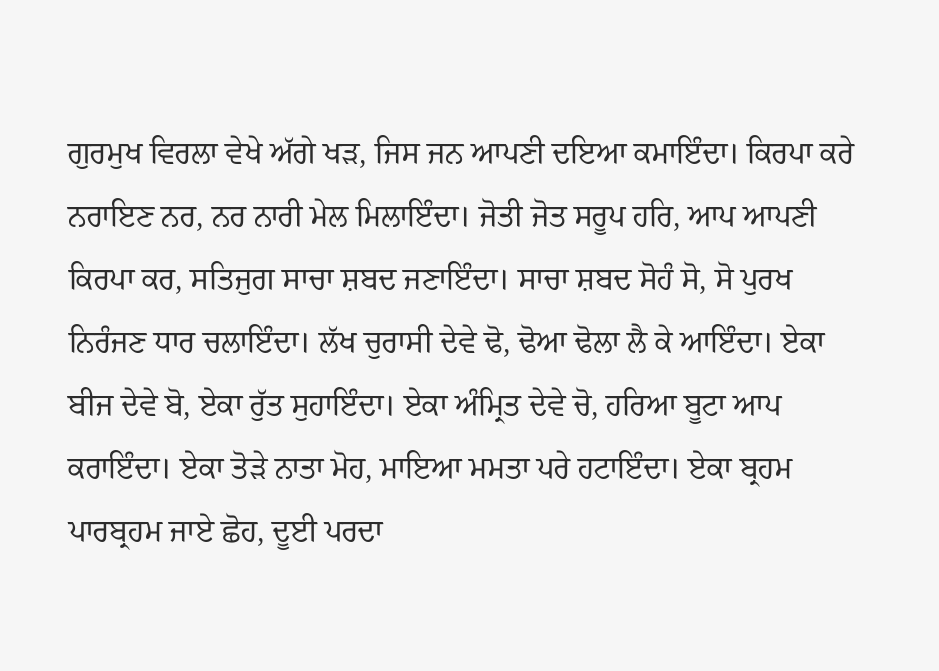ਗੁਰਮੁਖ ਵਿਰਲਾ ਵੇਖੇ ਅੱਗੇ ਖੜ, ਜਿਸ ਜਨ ਆਪਣੀ ਦਇਆ ਕਮਾਇੰਦਾ। ਕਿਰਪਾ ਕਰੇ ਨਰਾਇਣ ਨਰ, ਨਰ ਨਾਰੀ ਮੇਲ ਮਿਲਾਇੰਦਾ। ਜੋਤੀ ਜੋਤ ਸਰੂਪ ਹਰਿ, ਆਪ ਆਪਣੀ ਕਿਰਪਾ ਕਰ, ਸਤਿਜੁਗ ਸਾਚਾ ਸ਼ਬਦ ਜਣਾਇੰਦਾ। ਸਾਚਾ ਸ਼ਬਦ ਸੋਹੰ ਸੋ, ਸੋ ਪੁਰਖ ਨਿਰੰਜਣ ਧਾਰ ਚਲਾਇੰਦਾ। ਲੱਖ ਚੁਰਾਸੀ ਦੇਵੇ ਢੋ, ਢੋਆ ਢੋਲਾ ਲੈ ਕੇ ਆਇੰਦਾ। ਏਕਾ ਬੀਜ ਦੇਵੇ ਬੋ, ਏਕਾ ਰੁੱਤ ਸੁਹਾਇੰਦਾ। ਏਕਾ ਅੰਮ੍ਰਿਤ ਦੇਵੇ ਚੋ, ਹਰਿਆ ਬੂਟਾ ਆਪ ਕਰਾਇੰਦਾ। ਏਕਾ ਤੋੜੇ ਨਾਤਾ ਮੋਹ, ਮਾਇਆ ਮਮਤਾ ਪਰੇ ਹਟਾਇੰਦਾ। ਏਕਾ ਬ੍ਰਹਮ ਪਾਰਬ੍ਰਹਮ ਜਾਏ ਛੋਹ, ਦੂਈ ਪਰਦਾ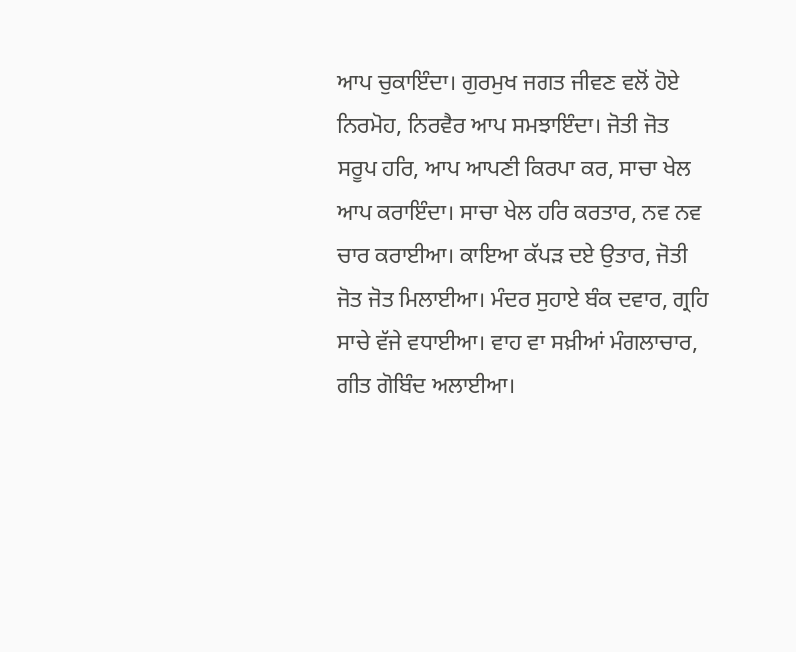ਆਪ ਚੁਕਾਇੰਦਾ। ਗੁਰਮੁਖ ਜਗਤ ਜੀਵਣ ਵਲੋਂ ਹੋਏ ਨਿਰਮੋਹ, ਨਿਰਵੈਰ ਆਪ ਸਮਝਾਇੰਦਾ। ਜੋਤੀ ਜੋਤ ਸਰੂਪ ਹਰਿ, ਆਪ ਆਪਣੀ ਕਿਰਪਾ ਕਰ, ਸਾਚਾ ਖੇਲ ਆਪ ਕਰਾਇੰਦਾ। ਸਾਚਾ ਖੇਲ ਹਰਿ ਕਰਤਾਰ, ਨਵ ਨਵ ਚਾਰ ਕਰਾਈਆ। ਕਾਇਆ ਕੱਪੜ ਦਏ ਉਤਾਰ, ਜੋਤੀ ਜੋਤ ਜੋਤ ਮਿਲਾਈਆ। ਮੰਦਰ ਸੁਹਾਏ ਬੰਕ ਦਵਾਰ, ਗ੍ਰਹਿ ਸਾਚੇ ਵੱਜੇ ਵਧਾਈਆ। ਵਾਹ ਵਾ ਸਖ਼ੀਆਂ ਮੰਗਲਾਚਾਰ, ਗੀਤ ਗੋਬਿੰਦ ਅਲਾਈਆ।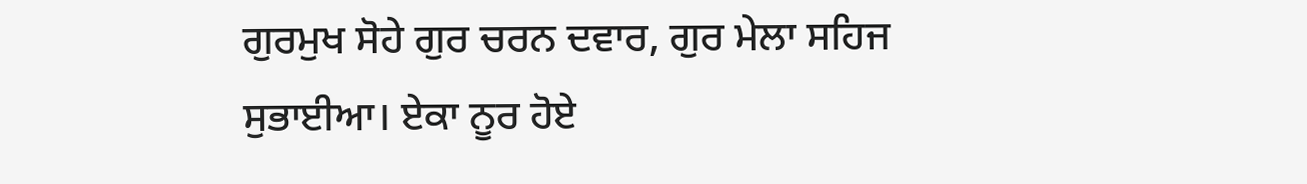ਗੁਰਮੁਖ ਸੋਹੇ ਗੁਰ ਚਰਨ ਦਵਾਰ, ਗੁਰ ਮੇਲਾ ਸਹਿਜ ਸੁਭਾਈਆ। ਏਕਾ ਨੂਰ ਹੋਏ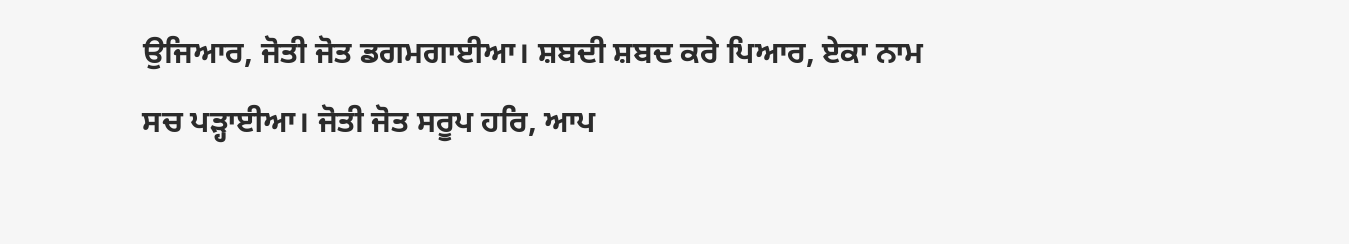ਉਜਿਆਰ, ਜੋਤੀ ਜੋਤ ਡਗਮਗਾਈਆ। ਸ਼ਬਦੀ ਸ਼ਬਦ ਕਰੇ ਪਿਆਰ, ਏਕਾ ਨਾਮ ਸਚ ਪੜ੍ਹਾਈਆ। ਜੋਤੀ ਜੋਤ ਸਰੂਪ ਹਰਿ, ਆਪ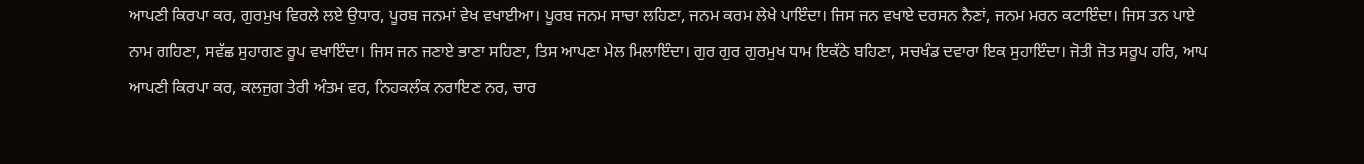ਆਪਣੀ ਕਿਰਪਾ ਕਰ, ਗੁਰਮੁਖ ਵਿਰਲੇ ਲਏ ਉਧਾਰ, ਪੂਰਬ ਜਨਮਾਂ ਵੇਖ ਵਖਾਈਆ। ਪੂਰਬ ਜਨਮ ਸਾਚਾ ਲਹਿਣਾ, ਜਨਮ ਕਰਮ ਲੇਖੇ ਪਾਇੰਦਾ। ਜਿਸ ਜਨ ਵਖਾਏ ਦਰਸਨ ਨੈਣਾਂ, ਜਨਮ ਮਰਨ ਕਟਾਇੰਦਾ। ਜਿਸ ਤਨ ਪਾਏ ਨਾਮ ਗਹਿਣਾ, ਸਵੱਛ ਸੁਹਾਗਣ ਰੂਪ ਵਖਾਇੰਦਾ। ਜਿਸ ਜਨ ਜਣਾਏ ਭਾਣਾ ਸਹਿਣਾ, ਤਿਸ ਆਪਣਾ ਮੇਲ ਮਿਲਾਇੰਦਾ। ਗੁਰ ਗੁਰ ਗੁਰਮੁਖ ਧਾਮ ਇਕੱਠੇ ਬਹਿਣਾ, ਸਚਖੰਡ ਦਵਾਰਾ ਇਕ ਸੁਹਾਇੰਦਾ। ਜੋਤੀ ਜੋਤ ਸਰੂਪ ਹਰਿ, ਆਪ ਆਪਣੀ ਕਿਰਪਾ ਕਰ, ਕਲਜੁਗ ਤੇਰੀ ਅੰਤਮ ਵਰ, ਨਿਹਕਲੰਕ ਨਰਾਇਣ ਨਰ, ਚਾਰ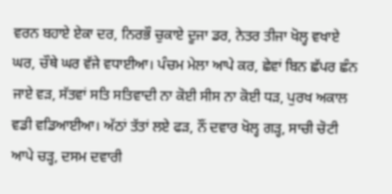ਵਰਨ ਬਹਾਏ ਏਕਾ ਦਰ, ਨਿਰਭੌ ਚੁਕਾਏ ਦੂਜਾ ਡਰ, ਨੇਤਰ ਤੀਜਾ ਖੋਲ੍ਹ ਵਖਾਏ ਘਰ, ਚੌਥੇ ਘਰ ਵੱਜੇ ਵਧਾਈਆ। ਪੰਚਮ ਮੇਲਾ ਆਪੇ ਕਰ, ਛੇਵਾਂ ਬਿਨ ਛੱਪਰ ਛੰਨ ਜਾਏ ਵੜ, ਸੱਤਵਾਂ ਸਤਿ ਸਤਿਵਾਦੀ ਨਾ ਕੋਈ ਸੀਸ ਨਾ ਕੋਈ ਧੜ, ਪੁਰਖ ਅਕਾਲ ਵਡੀ ਵਡਿਆਈਆ। ਅੱਠਾਂ ਤੱਤਾਂ ਲਏ ਫੜ, ਨੌਂ ਦਵਾਰ ਖੋਲ੍ਹ ਗੜ੍ਹ, ਸਾਚੀ ਚੋਟੀ ਆਪੇ ਚੜ੍ਹ, ਦਸਮ ਦਵਾਰੀ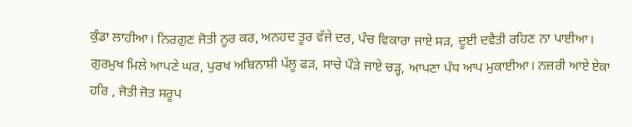ਕੁੰਡਾ ਲਾਹੀਆ। ਨਿਰਗੁਣ ਜੋਤੀ ਨੂਰ ਕਰ, ਅਨਹਦ ਤੂਰ ਵੱਜੇ ਦਰ, ਪੰਚ ਵਿਕਾਰਾ ਜਾਏ ਸੜ, ਦੂਈ ਦਵੈਤੀ ਰਹਿਣ ਨਾ ਪਾਈਆ। ਗੁਰਮੁਖ ਮਿਲੇ ਆਪਣੇ ਘਰ, ਪੁਰਖ ਅਬਿਨਾਸ਼ੀ ਪੱਲੂ ਫੜ, ਸਾਚੇ ਪੌੜੇ ਜਾਏ ਚੜ੍ਹ, ਆਪਣਾ ਪੰਧ ਆਪ ਮੁਕਾਈਆ। ਨਜ਼ਰੀ ਆਏ ਏਕਾ ਹਰਿ , ਜੋਤੀ ਜੋਤ ਸਰੂਪ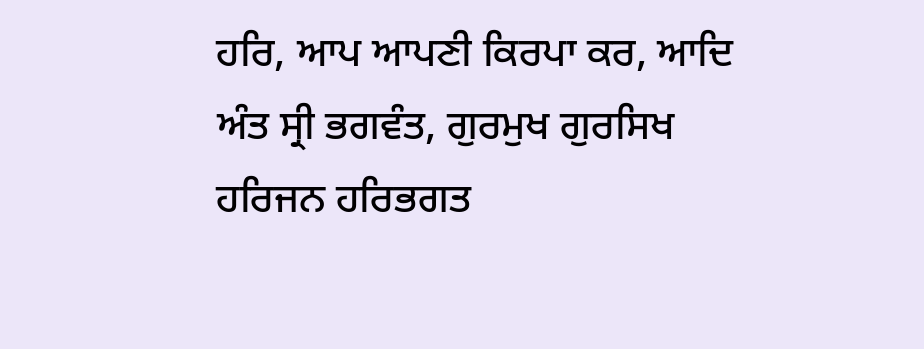ਹਰਿ, ਆਪ ਆਪਣੀ ਕਿਰਪਾ ਕਰ, ਆਦਿ ਅੰਤ ਸ੍ਰੀ ਭਗਵੰਤ, ਗੁਰਮੁਖ ਗੁਰਸਿਖ ਹਰਿਜਨ ਹਰਿਭਗਤ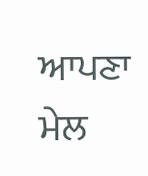ਆਪਣਾ ਮੇਲ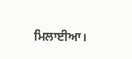ਮਿਲਾਈਆ।